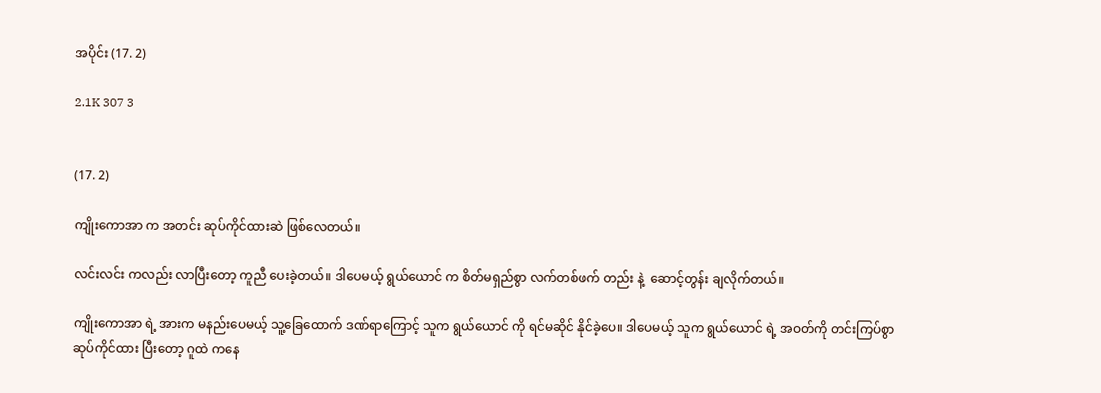အပိုင်း (17. 2)

2.1K 307 3


(17. 2)

ကျိုးကောအာ က အတင်း ဆုပ်ကိုင်ထားဆဲ ဖြစ်လေတယ်။

လင်းလင်း ကလည်း လာပြီးတော့ ကူညီ ပေးခဲ့တယ်။ ဒါပေမယ့် ရွယ်ယောင် က စိတ်မရှည်စွာ လက်တစ်ဖက် တည်း နဲ့  ဆောင့်တွန်း ချလိုက်တယ်။

ကျိုးကောအာ ရဲ့ အားက မနည်းပေမယ့် သူ့ခြေထောက် ဒဏ်ရာကြောင့် သူက ရွယ်ယောင် ကို ရင်မဆိုင် နိုင်ခဲ့ပေ။ ဒါပေမယ့် သူက ရွယ်ယောင် ရဲ့ အဝတ်ကို တင်းကြပ်စွာ ဆုပ်ကိုင်ထား ပြီးတော့ ဂူထဲ ကနေ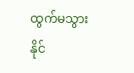ထွက်မသွား နိုင်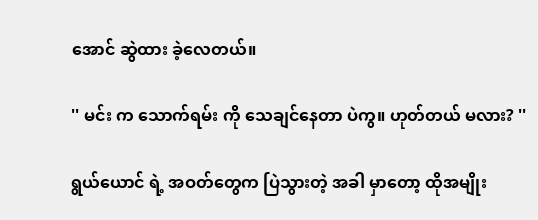အောင် ဆွဲထား ခဲ့လေတယ်။

'' မင်း က သောက်ရမ်း ကို သေချင်နေတာ ပဲကွ။ ဟုတ်တယ် မလား? ''

ရွယ်ယောင် ရဲ့ အဝတ်တွေက ပြဲသွားတဲ့ အခါ မှာတော့ ထိုအမျိုး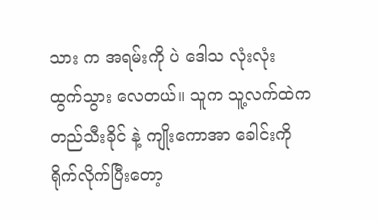သား က အရမ်းကို ပဲ ဒေါသ လုံးလုံး ထွက်သွား လေတယ်။ သူက သူ့လက်ထဲက တည်သီးခိုင် နဲ့ ကျိုးကောအာ ခေါင်းကို ရိုက်လိုက်ပြီးတော့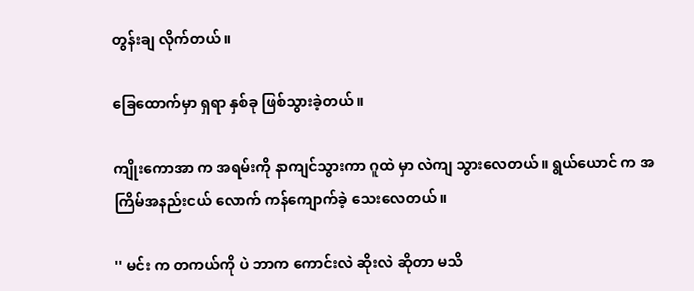တွန်းချ လိုက်တယ်။

ခြေထောက်မှာ ရှရာ နှစ်ခု ဖြစ်သွားခဲ့တယ်။

ကျိုးကောအာ က အရမ်းကို နာကျင်သွားကာ ဂူထဲ မှာ လဲကျ သွားလေတယ်။ ရွယ်ယောင် က အကြိမ်အနည်းငယ် လောက် ကန်ကျောက်ခဲ့ သေးလေတယ်။

'' မင်း က တကယ်ကို ပဲ ဘာက ကောင်းလဲ ဆိုးလဲ ဆိုတာ မသိ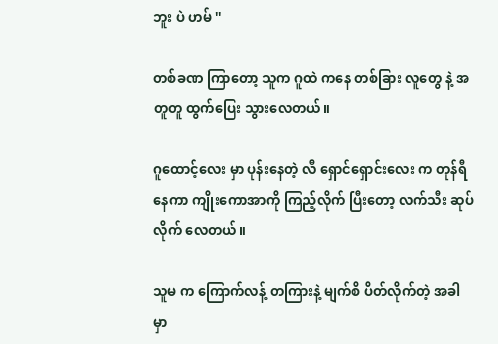ဘူး ပဲ ဟမ် ''

တစ်ခဏ ကြာတော့ သူက ဂူထဲ ကနေ တစ်ခြား လူတွေ နဲ့ အတူတူ ထွက်ပြေး သွားလေတယ်။

ဂူထောင့်လေး မှာ ပုန်းနေတဲ့ လီ ရှောင်ရှောင်းလေး က တုန်ရီနေကာ ကျိုးကောအာကို ကြည့်လိုက် ပြီးတော့ လက်သီး ဆုပ်လိုက် လေတယ်။

သူမ က ကြောက်လန့် တကြားနဲ့ မျက်စိ ပိတ်လိုက်တဲ့ အခါ မှာ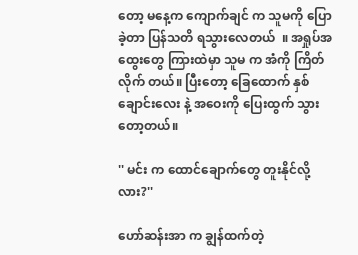တော့ မနေ့က ကျောက်ချင် က သူမကို ပြောခဲ့တာ ပြန်သတိ ရသွားလေတယ်  ။ အရှုပ်အထွေးတွေ ကြားထဲမှာ သူမ က အံကို ကြိတ်လိုက် တယ်။ ပြီးတော့ ခြေထောက် နှစ်ချောင်းလေး နဲ့ အဝေးကို ပြေးထွက် သွားတော့တယ်။

'' မင်း က ထောင်ချောက်တွေ တူးနိုင်လို့လား?''

ဟော်ဆန်းအာ က ချွန်ထက်တဲ့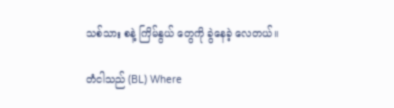သစ်သား စနဲ့ ကြိမ်နွယ် တွေကို ခွဲနေခဲ့ လေတယ်။

တံငါသည် (BL) Where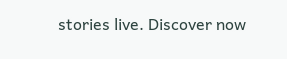stories live. Discover now